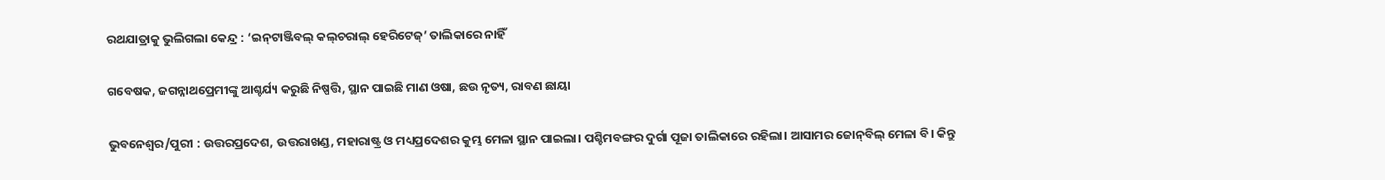ରଥଯାତ୍ରାକୁ ଭୁଲିଗଲା କେନ୍ଦ୍ର : ‘ଇନ୍‌ଟାଞ୍ଜିବଲ୍‌ କଲ୍‌ଚରାଲ୍‌ ହେରିଟେଜ୍’ ତାଲିକାରେ ନାହିଁ

ଗବେଷକ, ଜଗନ୍ନାଥପ୍ରେମୀଙ୍କୁ ଆଶ୍ଚର୍ଯ୍ୟ କରୁଛି ନିଷ୍ପତ୍ତି, ସ୍ଥାନ ପାଇଛି ମାଣ ଓଷା, ଛଉ ନୃତ୍ୟ, ରାବଣ ଛାୟା

ଭୁବନେଶ୍ବର/ପୁରୀ : ଉତ୍ତରପ୍ରଦେଶ, ଉତ୍ତରାଖଣ୍ଡ, ମହାରାଷ୍ଟ୍ର ଓ ମଧ୍ୟପ୍ରଦେଶର କୁମ୍ଭ ମେଳା ସ୍ଥାନ ପାଇଲା। ‌ପଶ୍ଚିମବଙ୍ଗର ଦୁର୍ଗା ପୂଜା ତାଲିକାରେ ରହିଲା। ଆସାମର ଜୋନ୍‌ବିଲ୍‌ ମେଳା ବି। କିନ୍ତୁ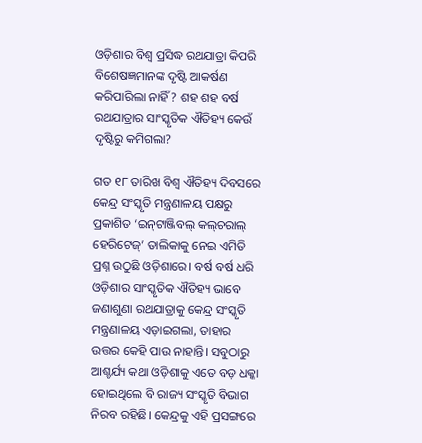ଓଡ଼ିଶାର ବିଶ୍ବ ପ୍ରସିଦ୍ଧ ରଥଯାତ୍ରା କିପରି ବିଶେଷଜ୍ଞମାନଙ୍କ ଦୃଷ୍ଟି ଆକର୍ଷଣ କରିପାରିଲା ନାହିଁ? ଶହ ଶହ ବର୍ଷ ରଥଯାତ୍ରାର ସାଂସ୍କୃତିକ ଐତିହ୍ୟ କେଉଁ ଦୃଷ୍ଟିରୁ କମିଗଲା?

ଗତ ୧୮ ତାରିଖ ବିଶ୍ବ ଐତିହ୍ୟ ଦିବସ‌ରେ କେନ୍ଦ୍ର ସଂସ୍କୃତି ମନ୍ତ୍ରଣାଳୟ ପକ୍ଷରୁ ପ୍ରକାଶିତ ‘ଇନ୍‌ଟାଞ୍ଜିବଲ୍‌ କଲ୍‌ଚରାଲ୍‌ ହେରିଟେଜ୍’ ତାଲିକାକୁ ନେଇ ଏମିତି ପ୍ରଶ୍ନ ଉଠୁଛି ଓଡ଼ିଶାରେ। ବର୍ଷ ବର୍ଷ ଧରି ଓଡ଼ିଶାର ସାଂସ୍କୃତିକ ଐତିହ୍ୟ ଭାବେ ଜଣାଶୁଣା ରଥଯାତ୍ରାକୁ କେନ୍ଦ୍ର ସଂସ୍କୃତି ମନ୍ତ୍ରଣାଳୟ ଏଡ଼ାଇଗଲା, ତାହାର ଉତ୍ତର କେହି ପାଉ ନାହାନ୍ତି। ସବୁଠାରୁ ଆଶ୍ଚର୍ଯ୍ୟ କଥା ଓଡ଼ିଶାକୁ ଏତେ ବଡ଼ ଧକ୍କା ହୋଇଥିଲେ ବି ରାଜ୍ୟ ସଂସ୍କୃତି ବିଭାଗ ନିରବ ରହିଛି। କେନ୍ଦ୍ରକୁ ଏହି ପ୍ରସଙ୍ଗରେ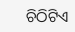ଚିଠିଟିଏ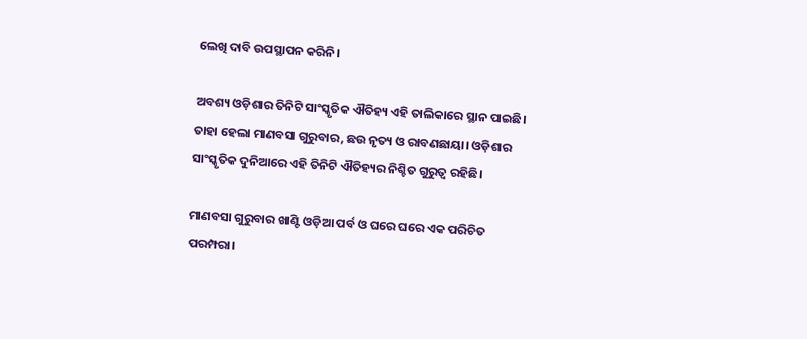ଲେଖି ଦାବି ଉପସ୍ଥାପନ କରିନି।

ଅବଶ୍ୟ ଓଡ଼ିଶାର ତିନିଟି ସା‌ଂସ୍କୃତିକ ଐତିହ୍ୟ ଏହି ତାଲିକାରେ ସ୍ଥାନ ପାଇଛି। ତାହା ହେଲା ମାଣବସା ଗୁରୁବାର, ଛଉ ନୃତ୍ୟ ଓ ରାବଣଛାୟା। ଓଡ଼ିଶାର ସାଂସ୍କୃତିକ ଦୁନିଆରେ ଏହି ତିନିଟି ଐତିହ୍ୟର ନିଶ୍ଚିତ ଗୁରୁତ୍ବ ରହିଛି।

ମାଣବସା ଗୁରୁବାର ଖାଣ୍ଟି ଓଡ଼ିଆ ପର୍ବ ଓ ଘରେ ଘରେ ଏକ ପରିଚିତ ପରମ୍ପରା।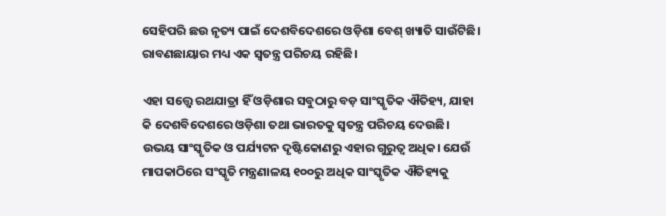ସେହିପରି ଛଉ ନୃତ୍ୟ ପାଇଁ ଦେଶବିଦେଶରେ ଓଡ଼ିଶା ବେଶ୍‌ ଖ୍ୟାତି ସାଉଁଟିଛି। ରାବଣଛାୟାର ମଧ୍ୟ ଏକ ସ୍ବତନ୍ତ୍ର ପରିଚୟ ରହିଛି।

ଏହା ସତ୍ତ୍ବେ ରଥଯାତ୍ରା ହିଁ ଓଡ଼ିଶାର ସବୁଠାରୁ ବଡ଼ ସାଂସ୍କୃତିକ ଐତିହ୍ୟ, ଯାହା କି ଦେଶବିଦେଶରେ ଓଡ଼ିଶା ତଥା ଭାରତକୁ ସ୍ବତନ୍ତ୍ର ପରିଚୟ ଦେଉଛି। ଉଭୟ ସାଂସ୍କୃତିକ ଓ ପର୍ଯ୍ୟଟନ ଦୃଷ୍ଟିକୋଣରୁ ଏହାର ଗୁରୁତ୍ବ ଅଧିକ। ଯେଉଁ ମାପକାଠିରେ ସଂସ୍କୃତି ମନ୍ତ୍ରଣାଳୟ ୧୦୦ରୁ ଅଧିକ ସାଂସ୍କୃତିକ ଐତିହ୍ୟକୁ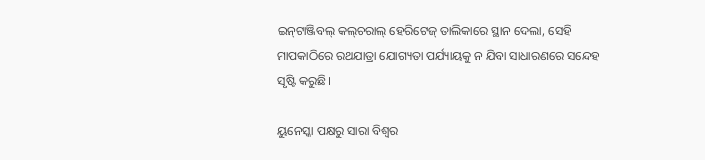ଇନ୍‌ଟାଞ୍ଜିବଲ୍‌ କଲ୍‌ଚରାଲ୍‌ ହେରିଟେଜ୍ ତାଲିକାରେ ସ୍ଥାନ ଦେଲା, ସେହି ମାପକାଠିରେ ରଥଯାତ୍ରା ଯୋଗ୍ୟତା ପର୍ଯ୍ୟାୟକୁ ନ ଯିବା ସାଧାରଣରେ ସନ୍ଦେହ ସୃଷ୍ଟି କରୁଛି।

ୟୁନେସ୍କା ପକ୍ଷରୁ ସାରା ବିଶ୍ବର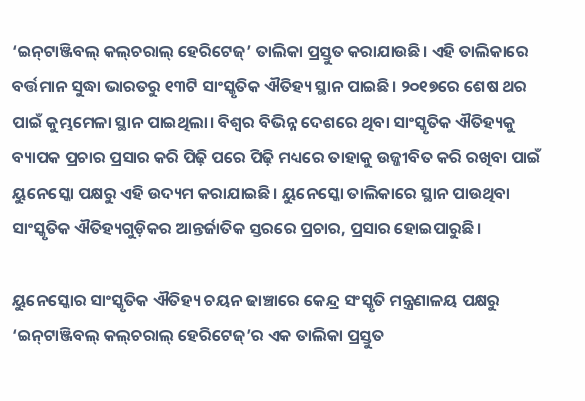‘ଇନ୍‌ଟାଞ୍ଜିବଲ୍‌ କଲ୍‌ଚରାଲ୍‌ ହେରିଟେଜ୍’ ତାଲିକା ପ୍ରସ୍ତୁତ କରାଯାଉଛି। ଏହି ତାଲିକାରେ ବର୍ତ୍ତମାନ ସୁଦ୍ଧା ଭାରତରୁ ୧୩ଟି ସାଂସ୍କୃତିକ ଐତିହ୍ୟ ସ୍ଥାନ ପାଇଛି। ୨୦୧୭ରେ ଶେଷ ଥର ପାଇଁ କୁମ୍ଭମେଳା ସ୍ଥାନ ପାଇଥିଲା। ବିଶ୍ବର ବିଭିନ୍ନ ଦେଶରେ ଥିବା ସାଂସ୍କୃତିକ ଐତିହ୍ୟକୁ ବ୍ୟାପକ ପ୍ରଚାର ପ୍ରସାର କରି ପିଢ଼ି ପରେ ପିଢ଼ି ମଧ୍ୟରେ ତାହାକୁ ଉଜ୍ଜୀବିତ କରି ରଖିବା ପାଇଁ ୟୁନେସ୍କୋ ପକ୍ଷରୁ ଏହି ଉଦ୍ୟମ କରାଯାଇଛି। ୟୁନେସ୍କୋ ତାଲିକାରେ ସ୍ଥାନ ପାଉଥିବା ସାଂସ୍କୃତିକ ଐତିହ୍ୟଗୁଡ଼ିକର ଆନ୍ତର୍ଜାତିକ ସ୍ତରରେ ପ୍ରଚାର, ପ୍ରସାର ହୋଇପାରୁଛି।

ୟୁନେସ୍କୋର ସାଂସ୍କୃତିକ ଐତିହ୍ୟ ଚୟନ ଢାଞ୍ଚାରେ କେନ୍ଦ୍ର ସଂସ୍କୃତି ମନ୍ତ୍ରଣାଳୟ ପକ୍ଷରୁ ‘ଇନ୍‌ଟାଞ୍ଜିବଲ୍‌ କଲ୍‌ଚରାଲ୍‌ ହେରିଟେଜ୍’ର ଏକ ତାଲିକା ପ୍ରସ୍ତୁତ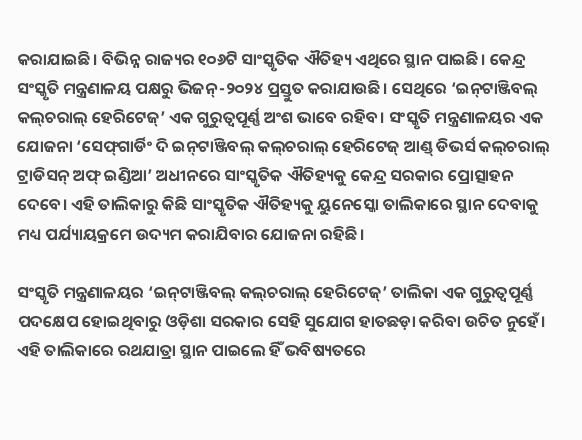କରାଯାଇଛି। ବିଭିନ୍ନ ରାଜ୍ୟର ୧୦୬ଟି ସାଂସ୍କୃତିକ ଐତିହ୍ୟ ଏଥିରେ ସ୍ଥାନ ପାଇଛି। କେନ୍ଦ୍ର ସଂସ୍କୃତି ମନ୍ତ୍ରଣାଳୟ ପକ୍ଷରୁ ଭିଜନ୍-୨୦୨୪ ପ୍ରସ୍ତୁତ କରାଯାଉଛି। ସେଥିରେ ‘ଇନ୍‌ଟାଞ୍ଜିବଲ୍‌ କଲ୍‌ଚରାଲ୍‌ ହେରିଟେଜ୍’ ଏକ ଗୁରୁତ୍ବପୂର୍ଣ୍ଣ ଅଂଶ ଭାବେ ରହିବ। ସଂସ୍କୃତି ମନ୍ତ୍ରଣାଳୟର ଏକ ଯୋଜନା ‘ସେଫ୍‌ଗାର୍ଡିଂ ଦି ଇନ୍‌ଟାଞ୍ଜିବଲ୍‌ କଲ୍‌ଚରାଲ୍‌ ହେରିଟେଜ୍ ଆଣ୍ଡ୍‌ ଡିଭର୍ସ କଲ୍‌ଚରାଲ୍‌ ଟ୍ରାଡିସନ୍ ଅଫ୍ ଇଣ୍ଡିଆ’ ଅଧୀନରେ ସାଂସ୍କୃତିକ ଐତିହ୍ୟକୁ କେନ୍ଦ୍ର ସରକାର ପ୍ରୋତ୍ସାହନ ଦେବେ। ଏହି ତାଲିକାରୁ କିଛି ସାଂସ୍କୃତିକ ଐତିହ୍ୟକୁ ୟୁନେସ୍କୋ ତାଲିକାରେ ସ୍ଥାନ ଦେବାକୁ ମଧ୍ୟ ପର୍ଯ୍ୟାୟକ୍ରମେ ଉଦ୍ୟମ କରାଯିବାର ଯୋଜନା ରହିଛି।

ସଂସ୍କୃତି ମନ୍ତ୍ରଣାଳୟର ‘ଇନ୍‌ଟାଞ୍ଜିବଲ୍‌ କଲ୍‌ଚରାଲ୍‌ ହେରିଟେଜ୍’ ତାଲିକା ଏକ ଗୁରୁତ୍ବପୂର୍ଣ୍ଣ ପଦକ୍ଷେପ ହୋଇଥିବାରୁ ଓଡ଼ିଶା ସରକାର ସେହି ସୁଯୋଗ ହାତଛଡ଼ା କରିବା ଉଚିତ ନୁହେଁ। ଏହି ତାଲିକାରେ ରଥଯାତ୍ରା ସ୍ଥାନ ପାଇଲେ ହିଁ ଭବିଷ୍ୟତରେ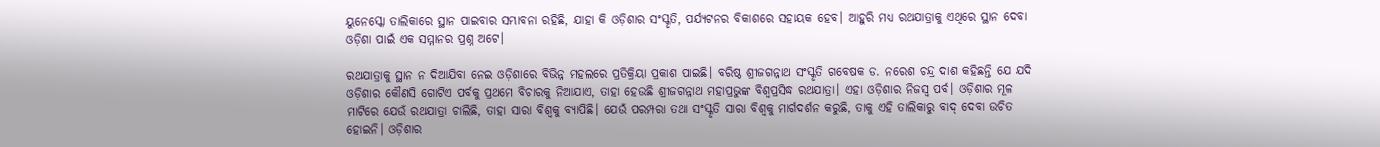ୟୁନେସ୍କୋ ତାଲିକାରେ ସ୍ଥାନ ପାଇବାର ସମ୍ଭାବନା ରହିଛି, ଯାହା କି ଓଡ଼ିଶାର ସଂସ୍କୃତି, ପର୍ଯ୍ୟଟନର ବିକାଶରେ ସହାୟକ ହେବ। ଆହୁରି ମଧ୍ୟ ରଥଯାତ୍ରାକୁ ଏଥିରେ ସ୍ଥାନ ଦେବା ଓଡ଼ିଶା ପାଇଁ ଏକ ସମ୍ମାନର ପ୍ରଶ୍ନ ଅଟେ।

ରଥଯାତ୍ରାକୁ ସ୍ଥାନ ‌ନ ଦିଆଯିବା ନେଇ ଓଡ଼ିଶାରେ ବିଭିନ୍ନ ମହଲରେ ପ୍ରତିକ୍ରିୟା ପ୍ରକାଶ ପାଇଛି। ବରିଷ୍ଠ ଶ୍ରୀଜଗନ୍ନାଥ ସଂସ୍କୃତି ଗବେଷକ ଡ. ନରେଶ ଚନ୍ଦ୍ର ଦାଶ କହିଛନ୍ତି ଯେ ଯଦି ଓଡ଼ିଶାର କୌଣସି ଗୋଟିଏ ପର୍ବକୁ ପ୍ରଥମେ ବିଚାରକୁ ନିଆଯାଏ, ତାହା ହେଉଛି ଶ୍ରୀଜଗନ୍ନାଥ ମହାପ୍ରଭୁଙ୍କ ବିଶ୍ବପ୍ରସିଦ୍ଧ ରଥଯାତ୍ରା। ଏହା ଓଡ଼ିଶାର ନିଜସ୍ବ ପର୍ବ। ଓଡ଼ିଶାର ମୂଳ ମାଟିରେ ଯେଉଁ ରଥଯାତ୍ରା ଚାଲିଛି, ତାହା ସାରା ବିଶ୍ବକୁ ବ୍ୟାପିଛି। ଯେଉଁ ପରମ୍ପରା ତଥା ସଂସ୍କୃତି ସାରା ବିଶ୍ବକୁ ମାର୍ଗଦର୍ଶନ କରୁଛି, ତାକୁ ଏହି ତାଲିକାରୁ ବାଦ୍‌ ଦେବା ଉଚିତ ହୋଇନି। ଓଡ଼ିଶାର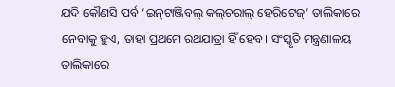ଯଦି କୌଣସି ପର୍ବ ‘ଇନ୍‌ଟାଞ୍ଜିବଲ୍‌ କଲ୍‌ଚରାଲ୍‌ ହେରିଟେଜ୍’ ତାଲିକାରେ ନେବାକୁ ହୁଏ, ତାହା ପ୍ରଥମେ ରଥଯାତ୍ରା ହିଁ ହେବ। ସଂସ୍କୃତି ମନ୍ତ୍ରଣାଳୟ ତାଲିକାରେ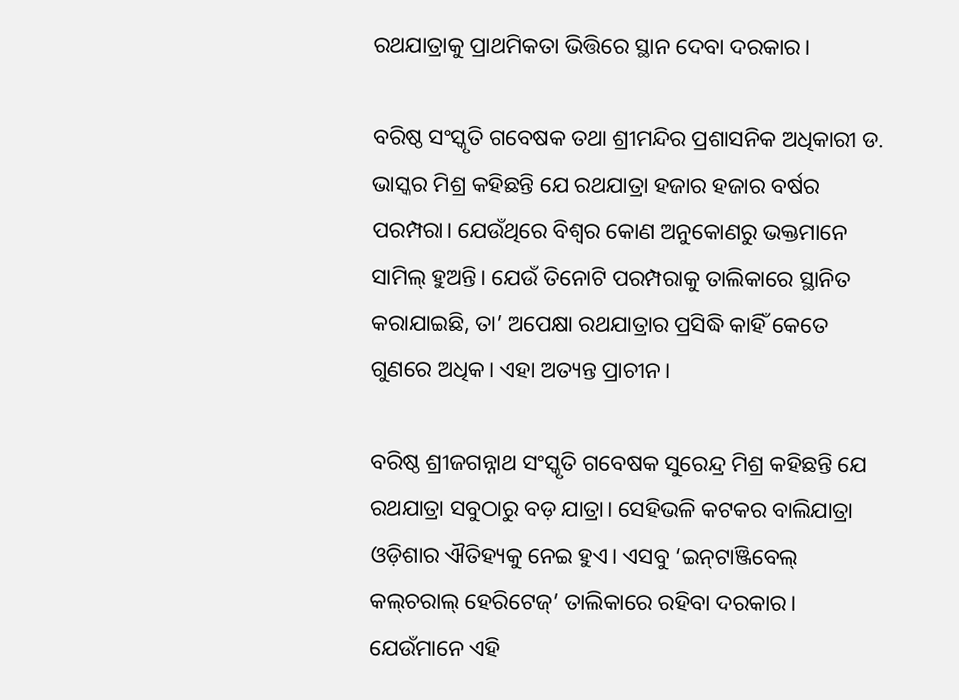ରଥଯାତ୍ରାକୁ ପ୍ରାଥମିକତା ଭିତ୍ତିରେ ସ୍ଥାନ ଦେବା ଦରକାର।

ବରିଷ୍ଠ ସଂସ୍କୃତି ଗବେଷକ ତଥା ଶ୍ରୀମନ୍ଦିର ପ୍ରଶାସନିକ ଅଧିକାରୀ ଡ. ଭାସ୍କର ମିଶ୍ର କହିଛନ୍ତି ଯେ ରଥଯାତ୍ରା ହଜାର ହଜାର ବର୍ଷର ପରମ୍ପରା। ଯେଉଁଥିରେ ବିଶ୍ବର କୋଣ ଅନୁକୋଣରୁ ଭକ୍ତମାନେ ସାମିଲ୍‌ ହୁଅନ୍ତି। ଯେଉଁ ତିନୋଟି ପରମ୍ପରାକୁ ତାଲିକାରେ ସ୍ଥାନିତ କରାଯାଇଛି, ତା’ ଅପେକ୍ଷା ରଥଯାତ୍ରାର ପ୍ରସିଦ୍ଧି କାହିଁ କେତେ ଗୁଣରେ ଅଧିକ। ଏହା ଅତ୍ୟନ୍ତ ପ୍ରାଚୀନ।

ବରିଷ୍ଠ ଶ୍ରୀଜଗନ୍ନାଥ ସଂସ୍କୃତି ଗବେଷକ ସୁରେନ୍ଦ୍ର ମିଶ୍ର କହିଛନ୍ତି ଯେ ରଥଯାତ୍ରା ସବୁଠାରୁ ବଡ଼ ଯାତ୍ରା। ସେହିଭଳି କଟକର ବାଲିଯାତ୍ରା ଓଡ଼ିଶାର ଐତିହ୍ୟକୁ ନେଇ ହୁଏ। ଏସବୁ ‘ଇନ୍‌ଟାଞ୍ଜିବେଲ୍‌ କଲ୍‌ଚରାଲ୍‌ ହେରିଟେଜ୍’ ତାଲିକାରେ ରହିବା ଦରକାର। ଯେଉଁମାନେ ଏହି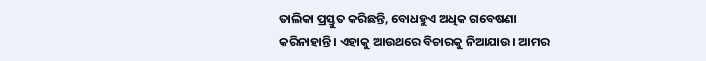ତାଲିକା ପ୍ରସ୍ତୁତ କରିଛନ୍ତି, ବୋଧହୁଏ ଅଧିକ ଗବେଷଣା କରିନାହାନ୍ତି। ଏହାକୁ ଆଉଥରେ ବିଚାରକୁ ନିଆଯାଉ। ଆମର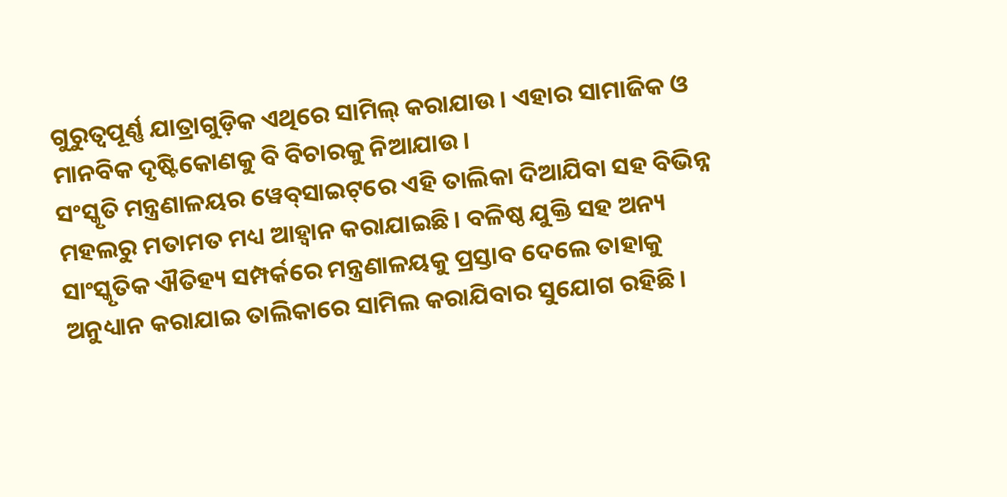ଗୁରୁତ୍ବପୂର୍ଣ୍ଣ ଯାତ୍ରାଗୁଡ଼ିକ ଏଥିରେ ସାମିଲ୍‌ କରାଯାଉ। ଏହାର ସାମାଜିକ ଓ ମାନବିକ ଦୃଷ୍ଟିକୋଣକୁ ବି ବିଚାରକୁ ନିଆଯାଉ।
ସଂସ୍କୃତି ମନ୍ତ୍ରଣାଳୟର ୱେବ୍‌ସାଇଟ୍‌ରେ ଏହି ତାଲିକା ଦିଆଯିବା ସହ ବିଭିନ୍ନ ମହଲରୁ ମତାମତ ମଧ୍ୟ ଆହ୍ବାନ କରାଯାଇଛି। ବଳିଷ୍ଠ ଯୁକ୍ତି ସହ ଅନ୍ୟ ସାଂସ୍କୃତିକ ଐତିହ୍ୟ ସମ୍ପର୍କରେ ମନ୍ତ୍ରଣାଳୟକୁ ପ୍ରସ୍ତାବ ଦେଲେ ତାହାକୁ ଅନୁଧ୍ୟାନ କରାଯାଇ ତାଲିକାରେ ସାମିଲ କରାଯିବାର ସୁଯୋଗ ରହିଛି।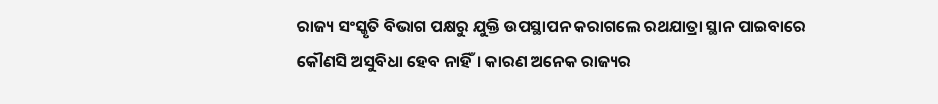ରାଜ୍ୟ ସଂସ୍କୃତି ବିଭାଗ ପକ୍ଷରୁ ଯୁକ୍ତି ଉପସ୍ଥାପନ କରାଗଲେ ରଥଯାତ୍ରା ସ୍ଥାନ ପାଇବାରେ କୌଣସି ଅସୁବିଧା ହେବ ନାହିଁ। କାରଣ ଅନେକ ରାଜ୍ୟର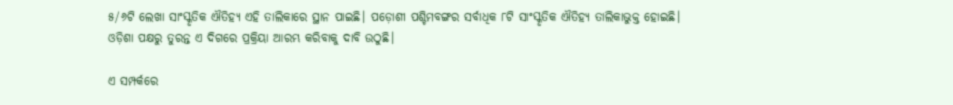୫/୬ଟି ଲେଖା ସାଂସ୍କୃତିକ ଐତିହ୍ୟ ଏହି ତାଲିକାରେ ସ୍ଥାନ ପାଇଛି। ପଡ଼ୋଶୀ ପଶ୍ଚିମବଙ୍ଗର ସର୍ବାଧିକ ୮ଟି ସାଂସ୍କୃତିକ ଐତିହ୍ୟ ତାଲିକାଭୁକ୍ତ ହୋଇଛି। ଓଡ଼ିଶା ପକ୍ଷରୁ ତୁରନ୍ତ ଏ ଦିଗରେ ପ୍ରକ୍ରିୟା ଆରମ୍ଭ କରିବାକୁ ଦାବି ଉଠୁଛି।

ଏ ସମ୍ପର୍କରେ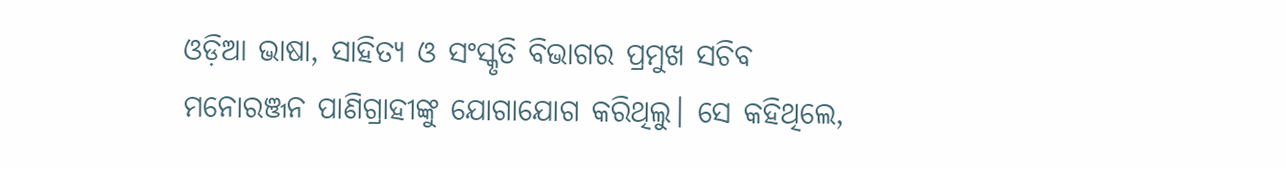ଓଡ଼ିଆ ଭାଷା, ସାହିତ୍ୟ ଓ ସଂସ୍କୃତି ବିଭାଗର ପ୍ରମୁଖ ସଚିବ ମନୋରଞ୍ଜନ ପାଣିଗ୍ରାହୀଙ୍କୁ ଯୋଗାଯୋଗ କରିଥିଲୁ। ସେ କହିଥିଲେ,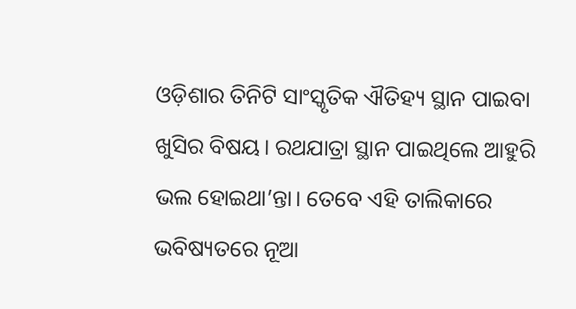ଓଡ଼ିଶାର ତିନିଟି ସାଂସ୍କୃତିକ ଐତିହ୍ୟ ସ୍ଥାନ ପାଇବା ଖୁସିର ବିଷୟ। ରଥଯାତ୍ରା ସ୍ଥାନ ପାଇଥିଲେ ଆହୁରି ଭଲ ହୋଇଥା’ନ୍ତା। ତେବେ ଏହି ତାଲିକାରେ ଭବିଷ୍ୟତରେ ନୂଆ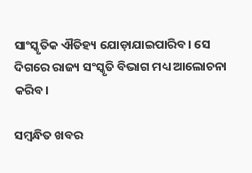ସାଂସ୍କୃତିକ ଐତିହ୍ୟ ଯୋଡ଼ାଯାଇପାରିବ। ସେ ଦିଗରେ ରାଜ୍ୟ ସଂସ୍କୃତି ବିଭାଗ ମଧ୍ୟ ଆଲୋଚନା କରିବ।

ସମ୍ବନ୍ଧିତ ଖବର